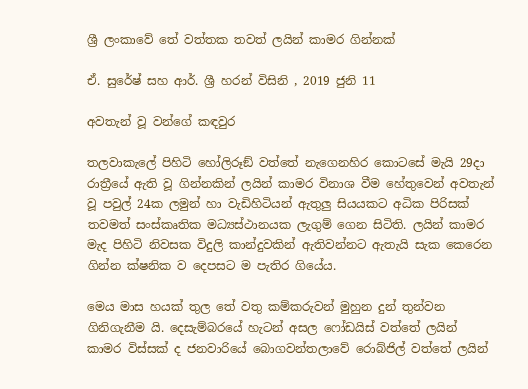ශ්‍රී ලංකාවේ තේ වත්තක තවත් ලයින් කාමර ගින්නක්

ඒ. සුරේෂ් සහ ආර්. ශ්‍රී හරන් විසිනි , 2019 ජුනි 11

අවතැන් වූ වන්ගේ කඳවුර

තලවාකැලේ පිහිටි හෝලිරූඞ් වත්තේ නැගෙනහිර කොටසේ මැයි 29දා රාත්‍රීයේ ඇති වූ ගින්නකින් ලයින් කාමර විනාශ වීම හේතුවෙන් අවතැන් වූ පවුල් 24ක ලමුන් හා වැඩිහිටියන් ඇතුලු සියයකට අධික පිරිසක් තවමත් සංස්කෘතික මධ්‍යස්ථානයක ලැගුම් ගෙන සිටිති. ලයින් කාමර මැද පිහිටි නිවසක විදුලි කාන්දුවකින් ඇතිවන්නට ඇතැයි සැක කෙරෙන ගින්න ක්ෂනික ව දෙපසට ම පැතිර ගියේය.

මෙය මාස හයක් තුල තේ වතු කම්කරුවන් මුහුන දුන් තුන්වන ගිනිගැනීම යි. දෙසැම්බරයේ හැටන් අසල ෆෝඩයිස් වත්තේ ලයින් කාමර විස්සක් ද ජනවාරියේ බොගවන්තලාවේ රොබ්ජිල් වත්තේ ලයින්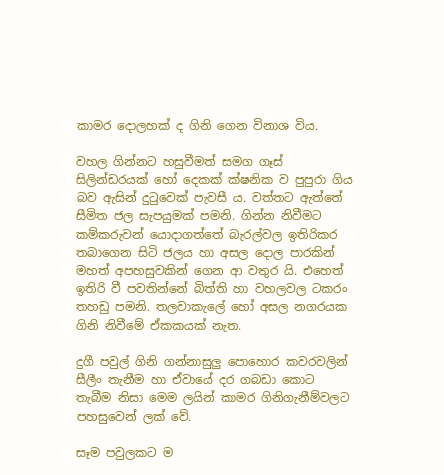කාමර දොලහක් ද ගිනි ගෙන විනාශ විය.

වහල ගින්නට හසුවීමත් සමග ගෑස් සිලින්ඩරයක් හෝ දෙකක් ක්ෂනික ව පුපුරා ගිය බව ඇසින් දුටුවෙක් පැවසී ය. වත්තට ඇත්තේ සීමිත ජල සැපයුමක් පමනි. ගින්න නිවීමට කම්කරුවන් යොදාගත්තේ බැරල්වල ඉතිරිකර තබාගෙන සිටි ජලය හා අසල දොල පාරකින් මහත් අපහසුවකින් ගෙන ආ වතුර යි. එහෙත් ඉතිරි වී පවතින්නේ බිත්ති හා වහලවල ටකරං තහඩු පමනි. තලවාකැලේ හෝ අසල නගරයක ගිනි නිවීමේ ඒකකයක් නැත.

දුගී පවුල් ගිනි ගන්නාසුලු පොහොර කවරවලින් සීලීං තැනීම හා ඒවායේ දර ගබඩා කොට තැබීම නිසා මෙම ලයින් කාමර ගිනිගැනීම්වලට පහසුවෙන් ලක් වේ.

සෑම පවුලකට ම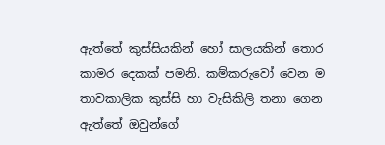ඇත්තේ කුස්සියකින් හෝ සාලයකින් තොර කාමර දෙකක් පමනි. කම්කරුවෝ වෙන ම තාවකාලික කුස්සි හා වැසිකිලි තනා ගෙන ඇත්තේ ඔවුන්ගේ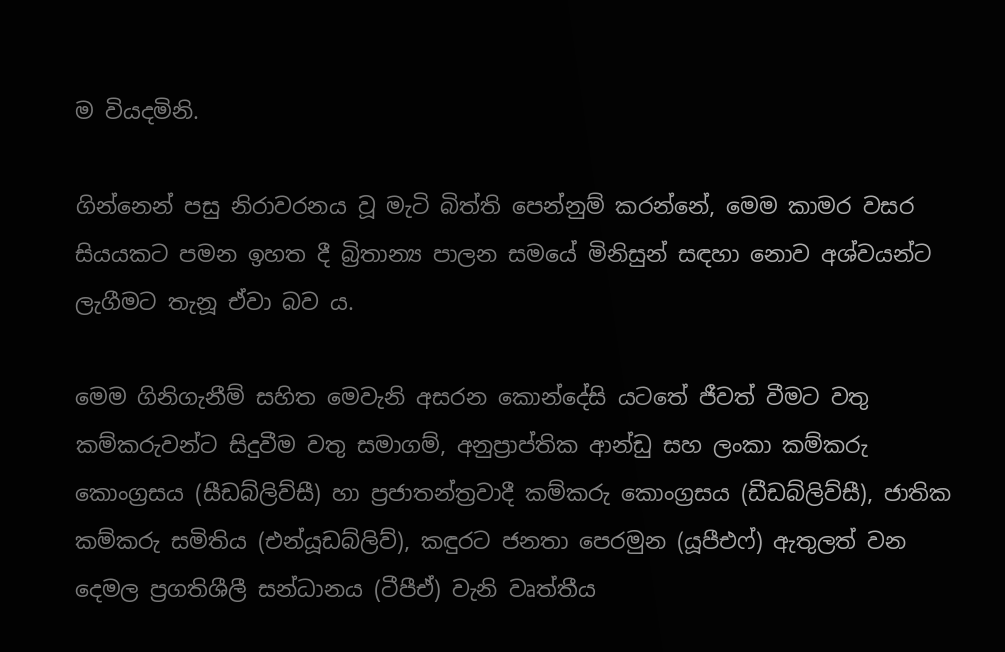ම වියදමිනි.

ගින්නෙන් පසු නිරාවරනය වූ මැටි බිත්ති පෙන්නුම් කරන්නේ, මෙම කාමර වසර සියයකට පමන ඉහත දී බ්‍රිතාන්‍ය පාලන සමයේ මිනිසුන් සඳහා නොව අශ්වයන්ට ලැගීමට තැනූ ඒවා බව ය.

මෙම ගිනිගැනීම් සහිත මෙවැනි අසරන කොන්දේසි යටතේ ජීවත් වීමට වතු කම්කරුවන්ට සිදුවීම වතු සමාගම්, අනුප්‍රාප්තික ආන්ඩු සහ ලංකා කම්කරු කොංග්‍රසය (සීඩබ්ලිව්සී) හා ප්‍රජාතන්ත්‍රවාදී කම්කරු කොංග්‍රසය (ඩීඩබ්ලිව්සී), ජාතික කම්කරු සමිතිය (එන්යූඩබ්ලිව්), කඳුරට ජනතා පෙරමුන (යූපීඑෆ්) ඇතුලත් වන දෙමල ප්‍රගතිශීලී සන්ධානය (ටීපීඒ) වැනි වෘත්තීය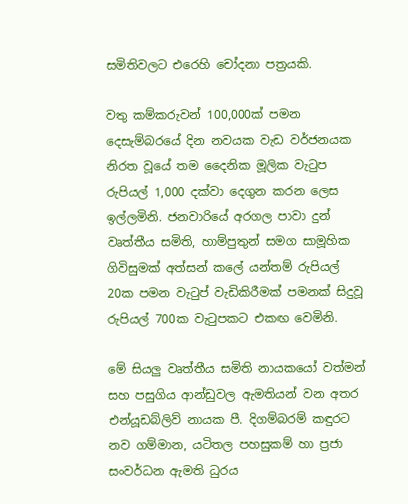සමිතිවලට එරෙහි චෝදනා පත්‍රයකි.

වතු කම්කරුවන් 100,000ක් පමන දෙසැම්බරයේ දින නවයක වැඩ වර්ජනයක නිරත වූයේ තම දෛනික මූලික වැටුප රුපියල් 1,000 දක්වා දෙගුන කරන ලෙස ඉල්ලමිනි. ජනවාරියේ අරගල පාවා දුන් වෘත්තීය සමිති, හාම්පුතුන් සමග සාමූහික ගිවිසුමක් අත්සන් කලේ යන්තම් රුපියල් 20ක පමන වැටුප් වැඩිකිරීමක් පමනක් සිදුවූ රුපියල් 700ක වැටුපකට එකඟ වෙමිනි.

මේ සියලු වෘත්තීය සමිති නායකයෝ වත්මන් සහ පසුගිය ආන්ඩුවල ඇමතියන් වන අතර එන්යූඩබ්ලිව් නායක පී. දිගම්බරම් කඳුරට නව ගම්මාන, යටිතල පහසුකම් හා ප්‍රජා සංවර්ධන ඇමති ධුරය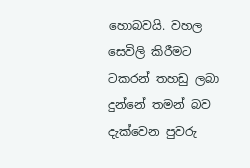හොබවයි. වහල සෙවිලි කිරීමට ටකරන් තහඩු ලබා දුන්නේ තමන් බව දැක්වෙන පුවරු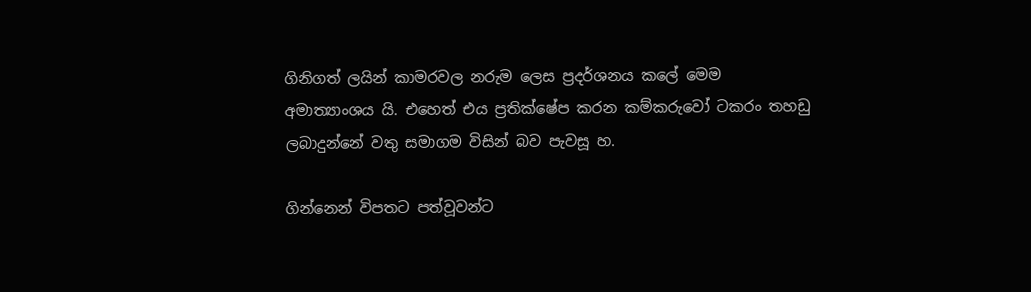ගිනිගත් ලයින් කාමරවල නරුම ලෙස ප්‍රදර්ශනය කලේ මෙම අමාත්‍යාංශය යි. එහෙත් එය ප්‍රතික්ෂේප කරන කම්කරුවෝ ටකරං තහඩු ලබාදුන්නේ වතු සමාගම විසින් බව පැවසූ හ.

ගින්නෙන් විපතට පත්වූවන්ට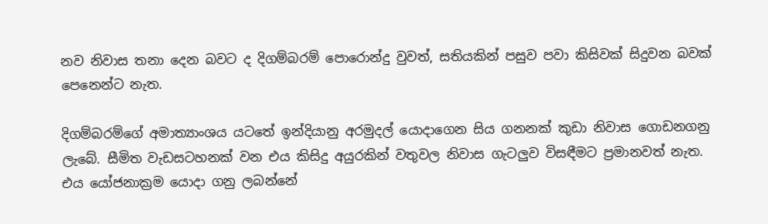නව නිවාස තනා දෙන බවට ද දිගම්බරම් පොරොන්දු වුවත්, සතියකින් පසුව පවා කිසිවක් සිදුවන බවක් පෙනෙන්ට නැත.

දිගම්බරම්ගේ අමාත්‍යාංශය යටතේ ඉන්දියානු අරමුදල් යොදාගෙන සිය ගනනක් කුඩා නිවාස ගොඩනගනු ලැබේ. සීමිත වැඩසටහනක් වන එය කිසිදු අයුරකින් වතුවල නිවාස ගැටලුව විසඳීමට ප්‍රමානවත් නැත. එය යෝජනාක්‍රම යොදා ගනු ලබන්නේ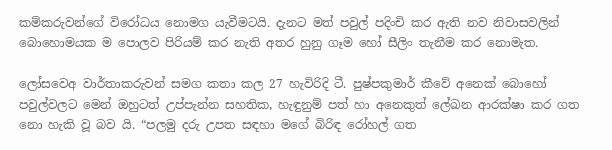කම්කරුවන්ගේ විරෝධය නොමග යැවීමටයි. දැනට මත් පවුල් පදිංචි කර ඇති නව නිවාසවලින් බොහොමයක ම පොලව පිරියම් කර නැති අතර හුනු ගෑම හෝ සීලිං තැනීම කර නොමැත.

ලෝසවෙඅ වාර්තාකරුවන් සමග කතා කල 27 හැවිරිදි ටී. පුෂ්පකුමාර් කීවේ අනෙක් බොහෝ පවුල්වලට මෙන් ඔහුටත් උප්පැන්න සහතික, හැඳුනුම් පත් හා අනෙකුත් ලේඛන ආරක්ෂා කර ගත නො හැකි වූ බව යි. “පලමු දරු උපත සඳහා මගේ බිරිඳ රෝහල් ගත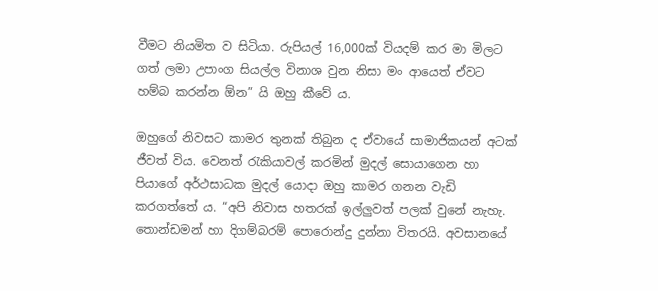වීමට නියමිත ව සිටියා. රුපියල් 16,000ක් වියදම් කර මා මිලට ගත් ලමා උපාංග සියල්ල විනාශ වුන නිසා මං ආයෙත් ඒවට හම්බ කරන්න ඕන” යි ඔහු කීවේ ය.

ඔහුගේ නිවසට කාමර තුනක් තිබුන ද ඒවායේ සාමාජිකයන් අටක් ජීවත් විය. වෙනත් රැකියාවල් කරමින් මුදල් සොයාගෙන හා පියාගේ අර්ථසාධක මුදල් යොදා ඔහු කාමර ගනන වැඩි කරගත්තේ ය. “අපි නිවාස හතරක් ඉල්ලුවත් පලක් වුනේ නැහැ. තොන්ඩමන් හා දිගම්බරම් පොරොන්දු දුන්නා විතරයි. අවසානයේ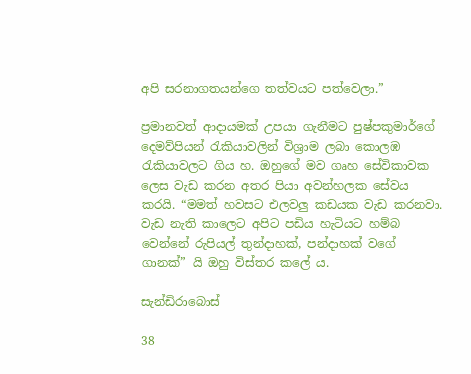අපි සරනාගතයන්ගෙ තත්වයට පත්වෙලා.”

ප්‍රමානවත් ආදායමක් උපයා ගැනීමට පුෂ්පකුමාර්ගේ දෙමව්පියන් රැකියාවලින් විශ්‍රාම ලබා කොලඹ රැකියාවලට ගිය හ. ඔහුගේ මව ගෘහ සේවිකාවක ලෙස වැඩ කරන අතර පියා අවන්හලක සේවය කරයි. “මමත් හවසට එලවලු කඩයක වැඩ කරනවා. වැඩ නැති කාලෙට අපිට පඩිය හැටියට හම්බ වෙන්නේ රුපියල් තුන්දාහක්, පන්දාහක් වගේ ගානක්” යි ඔහු විස්තර කලේ ය.

සැන්ඩිරාබොස්

38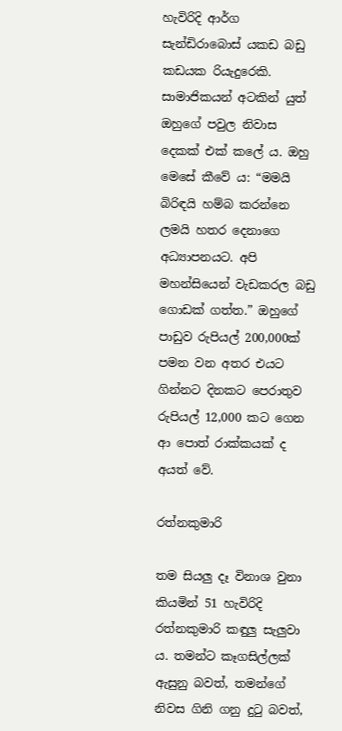හැවිරිදි ආර්ග සැන්ඩිරාබොස් යකඩ බඩු කඩයක රියැදුරෙකි. සාමාජිකයන් අටකින් යුත් ඔහුගේ පවුල නිවාස දෙකක් එක් කලේ ය. ඔහු මෙසේ කීවේ ය: “මමයි බිරිඳයි හම්බ කරන්නෙ ලමයි හතර දෙනාගෙ අධ්‍යාපනයට. අපි මහන්සියෙන් වැඩකරල බඩු ගොඩක් ගත්ත.” ඔහුගේ පාඩුව රුපියල් 200,000ක් පමන වන අතර එයට ගින්නට දිනකට පෙරාතුව රුපියල් 12,000 කට ගෙන ආ පොත් රාක්කයක් ද අයත් වේ.

රත්නකුමාරි

තම සියලු දෑ විනාශ වුනා කියමින් 51 හැවිරිදි රත්නකුමාරි කඳුලු සැලුවා ය. තමන්ට කෑගසිල්ලක් ඇසුනු බවත්, තමන්ගේ නිවස ගිනි ගනු දුටු බවත්,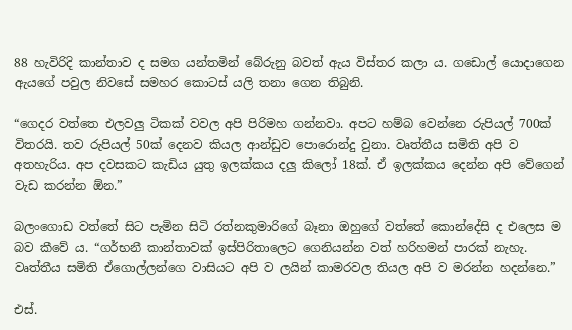88 හැවිරිදි කාන්තාව ද සමග යන්තමින් බේරුනු බවත් ඇය විස්තර කලා ය. ගඩොල් යොදාගෙන ඇයගේ පවුල නිවසේ සමහර කොටස් යලි තනා ගෙන තිබුනි.

“ගෙදර වත්තෙ එලවලු ටිකක් වවල අපි පිරිමහ ගන්නවා. අපට හම්බ වෙන්නෙ රුපියල් 700ක් විතරයි. තව රුපියල් 50ක් දෙනව කියල ආන්ඩුව පොරොන්දු වුනා. වෘත්තීය සමිති අපි ව අතහැරිය. අප දවසකට කැඩිය යුතු ඉලක්කය දලු කිලෝ 18ක්. ඒ ඉලක්කය දෙන්න අපි වේගෙන් වැඩ කරන්න ඕන.”

බලංගොඩ වත්තේ සිට පැමින සිටි රත්නකුමාරිගේ බෑනා ඔහුගේ වත්තේ කොන්දේසි ද එලෙස ම බව කීවේ ය. “ගර්භනී කාන්තාවක් ඉස්පිරිතාලෙට ගෙනියන්න වත් හරිහමන් පාරක් නැහැ. වෘත්තීය සමිති ඒගොල්ලන්ගෙ වාසියට අපි ව ලයින් කාමරවල තියල අපි ව මරන්න හදන්නෙ.”

එස්.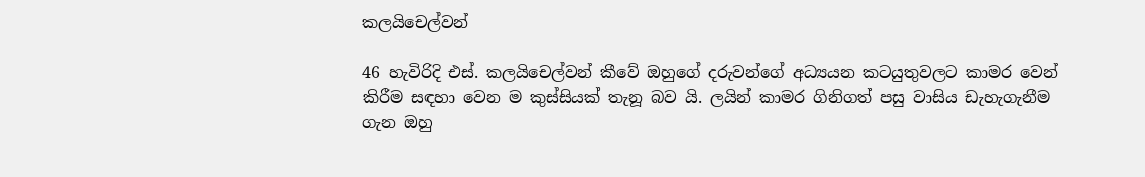කලයිචෙල්වන්

46 හැවිරිදි එස්. කලයිචෙල්වන් කීවේ ඔහුගේ දරුවන්ගේ අධ්‍යයන කටයුතුවලට කාමර වෙන් කිරීම සඳහා වෙන ම කුස්සියක් තැනූ බව යි. ලයින් කාමර ගිනිගත් පසු වාසිය ඩැහැගැනීම ගැන ඔහු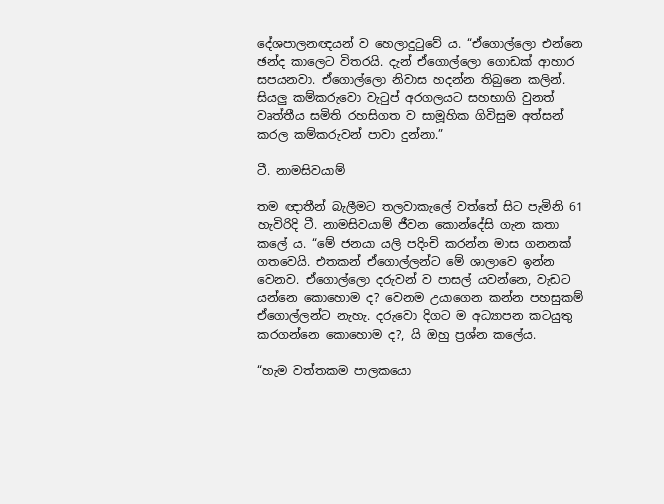දේශපාලනඥයන් ව හෙලාදුටුවේ ය. “ඒගොල්ලො එන්නෙ ඡන්ද කාලෙට විතරයි. දැන් ඒගොල්ලො ගොඩක් ආහාර සපයනවා. ඒගොල්ලො නිවාස හදන්න තිබුනෙ කලින්. සියලු කම්කරුවො වැටුප් අරගලයට සහභාගි වුනත් වෘත්තීය සමිති රහසිගත ව සාමූහික ගිවිසුම අත්සන් කරල කම්කරුවන් පාවා දුන්නා.”

ටී. නාමසිවයාම්

තම ඥාතීන් බැලීමට තලවාකැලේ වත්තේ සිට පැමිනි 61 හැවිරිදි ටී. නාමසිවයාම් ජීවන කොන්දේසි ගැන කතා කලේ ය. “මේ ජනයා යලි පදිංචි කරන්න මාස ගනනක් ගතවෙයි. එතකන් ඒගොල්ලන්ට මේ ශාලාවෙ ඉන්න වෙනව. ඒගොල්ලො දරුවන් ව පාසල් යවන්නෙ, වැඩට යන්නෙ කොහොම ද? වෙනම උයාගෙන කන්න පහසුකම් ඒගොල්ලන්ට නැහැ. දරුවො දිගට ම අධ්‍යාපන කටයුතු කරගන්නෙ කොහොම ද?, යි ඔහු ප්‍රශ්න කලේය.

“හැම වත්තකම පාලකයො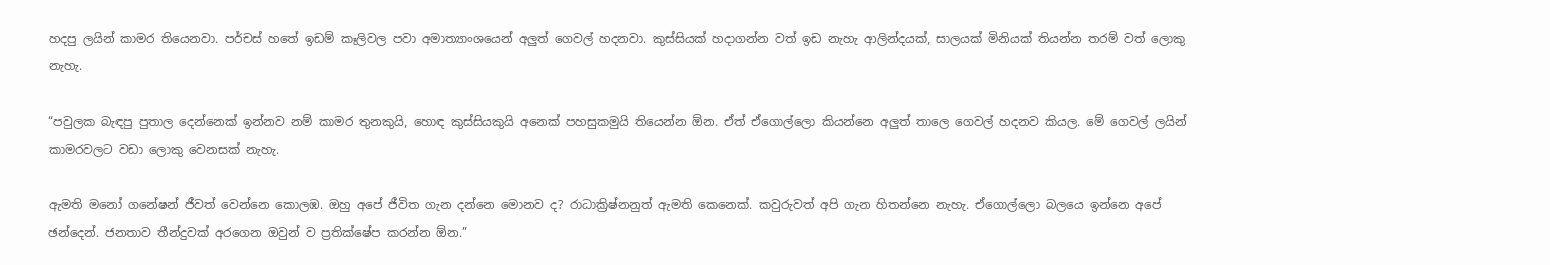හදපු ලයින් කාමර තියෙනවා. පර්චස් හතේ ඉඩම් කෑලිවල පවා අමාත්‍යාංශයෙන් අලුත් ගෙවල් හදනවා. කුස්සියක් හදාගන්න වත් ඉඩ නැහැ ආලින්දයක්, සාලයක් මිනියක් තියන්න තරම් වත් ලොකු නැහැ.

“පවුලක බැඳපු පුතාල දෙන්නෙක් ඉන්නව නම් කාමර තුනකුයි, හොඳ කුස්සියකුයි අනෙක් පහසුකමුයි තියෙන්න ඕන. ඒත් ඒගොල්ලො කියන්නෙ අලුත් තාලෙ ගෙවල් හදනව කියල. මේ ගෙවල් ලයින් කාමරවලට වඩා ලොකු වෙනසක් නැහැ.

ඇමති මනෝ ගනේෂන් ජීවත් වෙන්නෙ කොලඹ. ඔහු අපේ ජීවිත ගැන දන්නෙ මොනව ද? රාධාක්‍රිෂ්නනුත් ඇමති කෙනෙක්. කවුරුවත් අපි ගැන හිතන්නෙ නැහැ. ඒගොල්ලො බලයෙ ඉන්නෙ අපේ ඡන්දෙන්. ජනතාව තීන්දුවක් අරගෙන ඔවුන් ව ප්‍රතික්ෂේප කරන්න ඕන.”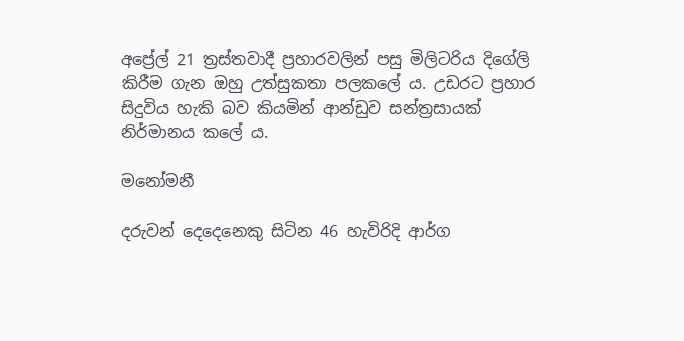අප්‍රේල් 21 ත්‍රස්තවාදී ප්‍රහාරවලින් පසු මිලිටරිය දිගේලි කිරීම ගැන ඔහු උත්සුකතා පලකලේ ය. උඩරට ප්‍රහාර සිදුවිය හැකි බව කියමින් ආන්ඩුව සන්ත්‍රසායක් නිර්මානය කලේ ය.

මනෝමනී

දරුවන් දෙදෙනෙකු සිටින 46 හැවිරිදි ආර්ග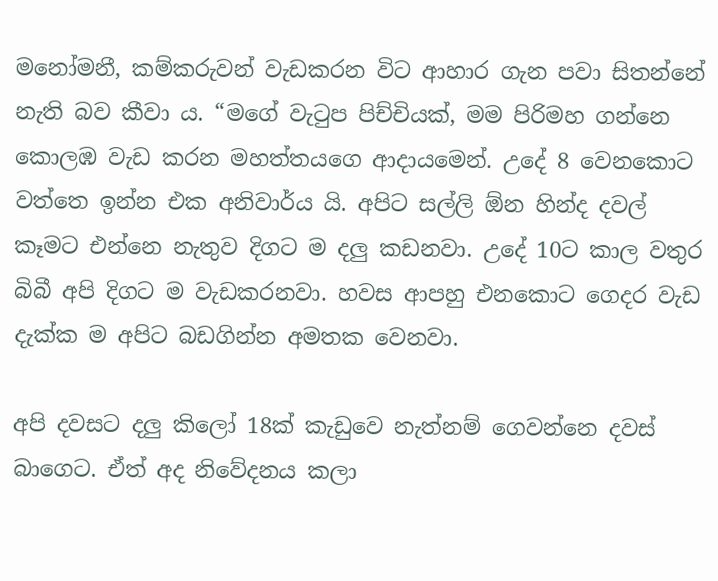මනෝමනී, කම්කරුවන් වැඩකරන විට ආහාර ගැන පවා සිතන්නේ නැති බව කීවා ය. “මගේ වැටුප පිච්චියක්, මම පිරිමහ ගන්නෙ කොලඹ වැඩ කරන මහත්තයගෙ ආදායමෙන්. උදේ 8 වෙනකොට වත්තෙ ඉන්න එක අනිවාර්ය යි. අපිට සල්ලි ඕන හින්ද දවල් කෑමට එන්නෙ නැතුව දිගට ම දලු කඩනවා. උදේ 10ට කාල වතුර බිබී අපි දිගට ම වැඩකරනවා. හවස ආපහු එනකොට ගෙදර වැඩ දැක්ක ම අපිට බඩගින්න අමතක වෙනවා.

අපි දවසට දලු කිලෝ 18ක් කැඩුවෙ නැත්නම් ගෙවන්නෙ දවස් බාගෙට. ඒත් අද නිවේදනය කලා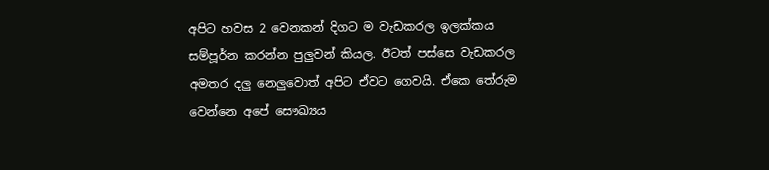අපිට හවස 2 වෙනකන් දිගට ම වැඩකරල ඉලක්කය සම්පූර්න කරන්න පුලුවන් කියල. ඊටත් පස්සෙ වැඩකරල අමතර දලු නෙලුවොත් අපිට ඒවට ගෙවයි. ඒකෙ තේරුම වෙන්නෙ අපේ සෞඛ්‍යය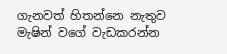ගැනවත් හිතන්නෙ නැතුව මැෂින් වගේ වැඩකරන්න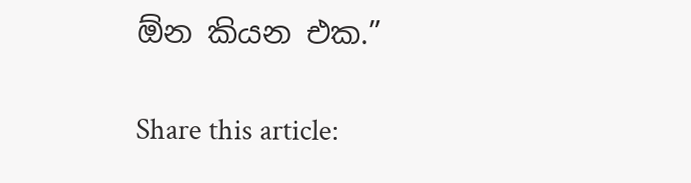ඕන කියන එක.”

Share this article: